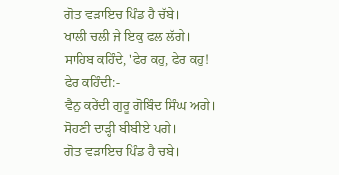ਗੋਤ ਵੜਾਇਚ ਪਿੰਡ ਹੈ ਚੱਬੇ।
ਖਾਲੀ ਚਲੀ ਜੇ ਇਕੁ ਫਲ ਲੱਗੇ।
ਸਾਹਿਬ ਕਹਿੰਦੇ, 'ਫੇਰ ਕਹੁ, ਫੇਰ ਕਹੁ!
ਫੇਰ ਕਹਿੰਦੀ:-
ਵੈਨੁ ਕਰੇਂਦੀ ਗੁਰੂ ਗੋਬਿੰਦ ਸਿੰਘ ਅਗੇ।
ਸੋਹਣੀ ਦਾੜ੍ਹੀ ਬੀਬੀਏ ਪਗੇ।
ਗੋਤ ਵੜਾਇਚ ਪਿੰਡ ਹੈ ਚਬੇ।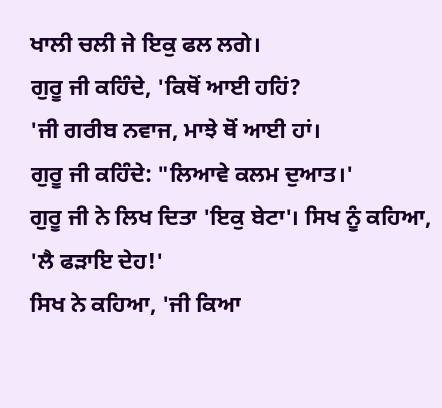ਖਾਲੀ ਚਲੀ ਜੇ ਇਕੁ ਫਲ ਲਗੇ।
ਗੁਰੂ ਜੀ ਕਹਿੰਦੇ, 'ਕਿਥੋਂ ਆਈ ਹਹਿਂ?
'ਜੀ ਗਰੀਬ ਨਵਾਜ, ਮਾਝੇ ਥੋਂ ਆਈ ਹਾਂ।
ਗੁਰੂ ਜੀ ਕਹਿੰਦੇ: "ਲਿਆਵੇ ਕਲਮ ਦੁਆਤ।'
ਗੁਰੂ ਜੀ ਨੇ ਲਿਖ ਦਿਤਾ 'ਇਕੁ ਬੇਟਾ'। ਸਿਖ ਨੂੰ ਕਹਿਆ, 'ਲੈ ਫੜਾਇ ਦੇਹ!'
ਸਿਖ ਨੇ ਕਹਿਆ, 'ਜੀ ਕਿਆ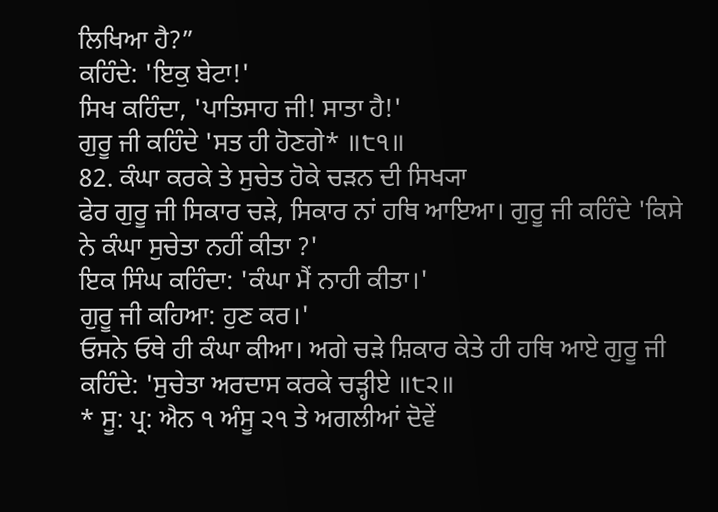ਲਿਖਿਆ ਹੈ?”
ਕਹਿੰਦੇ: 'ਇਕੁ ਬੇਟਾ!'
ਸਿਖ ਕਹਿੰਦਾ, 'ਪਾਤਿਸਾਹ ਜੀ! ਸਾਤਾ ਹੈ!'
ਗੁਰੂ ਜੀ ਕਹਿੰਦੇ 'ਸਤ ਹੀ ਹੋਣਗੇ* ॥੮੧॥
82. ਕੰਘਾ ਕਰਕੇ ਤੇ ਸੁਚੇਤ ਹੋਕੇ ਚੜਨ ਦੀ ਸਿਖ੍ਯਾ
ਫੇਰ ਗੁਰੂ ਜੀ ਸਿਕਾਰ ਚੜੇ, ਸਿਕਾਰ ਨਾਂ ਹਥਿ ਆਇਆ। ਗੁਰੂ ਜੀ ਕਹਿੰਦੇ 'ਕਿਸੇ ਨੇ ਕੰਘਾ ਸੁਚੇਤਾ ਨਹੀਂ ਕੀਤਾ ?'
ਇਕ ਸਿੰਘ ਕਹਿੰਦਾ: 'ਕੰਘਾ ਮੈਂ ਨਾਹੀ ਕੀਤਾ।'
ਗੁਰੂ ਜੀ ਕਹਿਆ: ਹੁਣ ਕਰ।'
ਓਸਨੇ ਓਥੇ ਹੀ ਕੰਘਾ ਕੀਆ। ਅਗੇ ਚੜੇ ਸ਼ਿਕਾਰ ਕੇਤੇ ਹੀ ਹਥਿ ਆਏ ਗੁਰੂ ਜੀ ਕਹਿੰਦੇ: 'ਸੁਚੇਤਾ ਅਰਦਾਸ ਕਰਕੇ ਚੜ੍ਹੀਏ ॥੮੨॥
* ਸੂ: ਪ੍ਰ: ਐਨ ੧ ਅੰਸੂ ੨੧ ਤੇ ਅਗਲੀਆਂ ਦੋਵੇਂ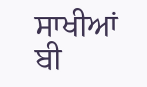ਸਾਖੀਆਂ ਬੀ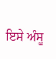ਇਸੇ ਅੰਸੂ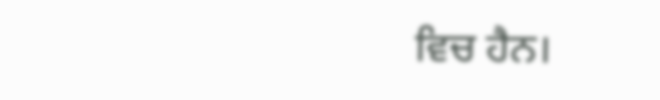ਵਿਚ ਹੈਨ।